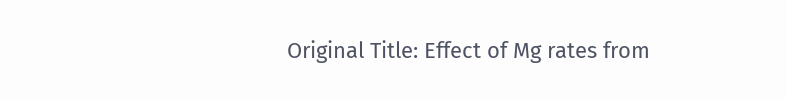Original Title: Effect of Mg rates from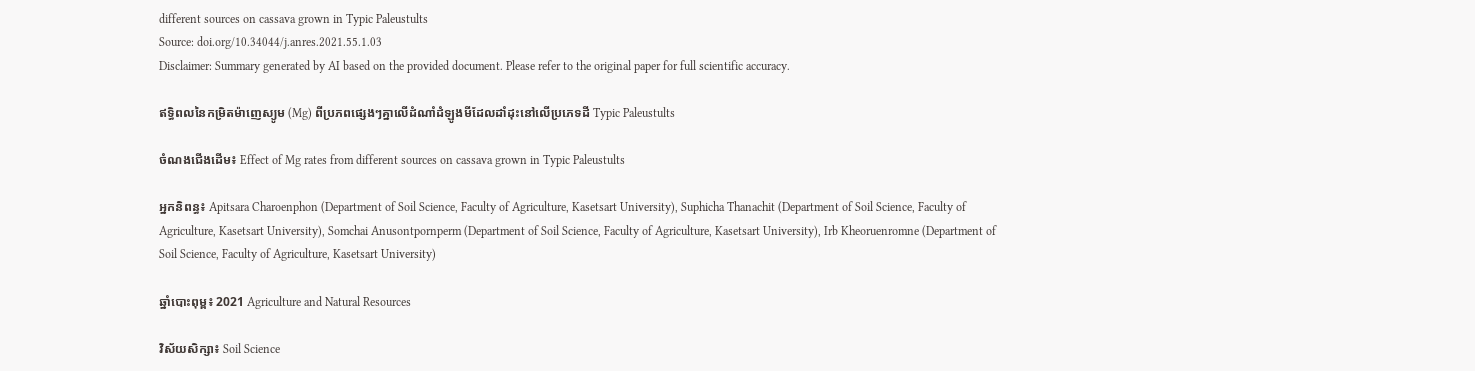different sources on cassava grown in Typic Paleustults
Source: doi.org/10.34044/j.anres.2021.55.1.03
Disclaimer: Summary generated by AI based on the provided document. Please refer to the original paper for full scientific accuracy.

ឥទ្ធិពលនៃកម្រិតម៉ាញេស្យូម (Mg) ពីប្រភពផ្សេងៗគ្នាលើដំណាំដំឡូងមីដែលដាំដុះនៅលើប្រភេទដី Typic Paleustults

ចំណងជើងដើម៖ Effect of Mg rates from different sources on cassava grown in Typic Paleustults

អ្នកនិពន្ធ៖ Apitsara Charoenphon (Department of Soil Science, Faculty of Agriculture, Kasetsart University), Suphicha Thanachit (Department of Soil Science, Faculty of Agriculture, Kasetsart University), Somchai Anusontpornperm (Department of Soil Science, Faculty of Agriculture, Kasetsart University), Irb Kheoruenromne (Department of Soil Science, Faculty of Agriculture, Kasetsart University)

ឆ្នាំបោះពុម្ព៖ 2021 Agriculture and Natural Resources

វិស័យសិក្សា៖ Soil Science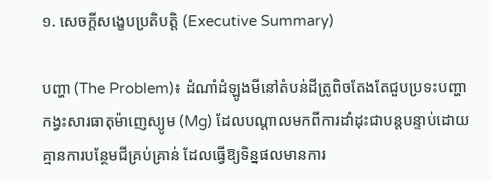១. សេចក្តីសង្ខេបប្រតិបត្តិ (Executive Summary)

បញ្ហា (The Problem)៖ ដំណាំដំឡូងមីនៅតំបន់ដីត្រូពិចតែងតែជួបប្រទះបញ្ហាកង្វះសារធាតុម៉ាញេស្យូម (Mg) ដែលបណ្តាលមកពីការដាំដុះជាបន្តបន្ទាប់ដោយគ្មានការបន្ថែមជីគ្រប់គ្រាន់ ដែលធ្វើឱ្យទិន្នផលមានការ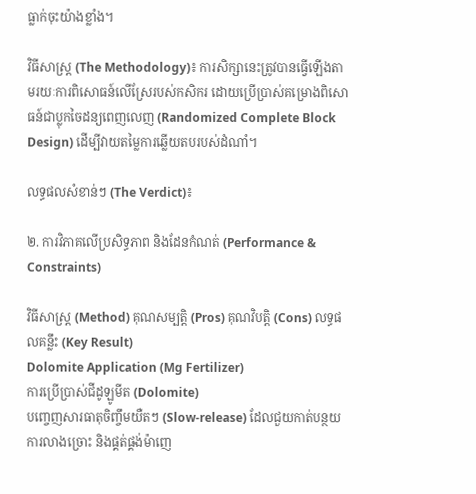ធ្លាក់ចុះយ៉ាងខ្លាំង។

វិធីសាស្ត្រ (The Methodology)៖ ការសិក្សានេះត្រូវបានធ្វើឡើងតាមរយៈការពិសោធន៍លើស្រែរបស់កសិករ ដោយប្រើប្រាស់គម្រោងពិសោធន៍ជាប្លុកចៃដន្យពេញលេញ (Randomized Complete Block Design) ដើម្បីវាយតម្លៃការឆ្លើយតបរបស់ដំណាំ។

លទ្ធផលសំខាន់ៗ (The Verdict)៖

២. ការវិភាគលើប្រសិទ្ធភាព និងដែនកំណត់ (Performance & Constraints)

វិធីសាស្ត្រ (Method) គុណសម្បត្តិ (Pros) គុណវិបត្តិ (Cons) លទ្ធផលគន្លឹះ (Key Result)
Dolomite Application (Mg Fertilizer)
ការប្រើប្រាស់ជីដូឡូមីត (Dolomite)
បញ្ចេញសារធាតុចិញ្ចឹមយឺតៗ (Slow-release) ដែលជួយកាត់បន្ថយការលាងច្រោះ និងផ្គត់ផ្គង់ម៉ាញេ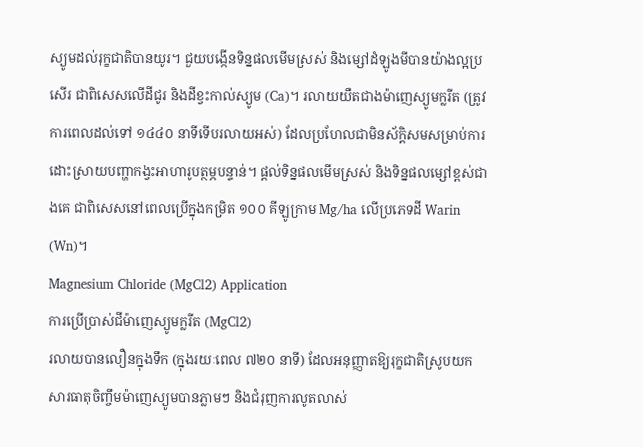ស្យូមដល់រុក្ខជាតិបានយូរ។ ជួយបង្កើនទិន្នផលមើមស្រស់ និងម្សៅដំឡូងមីបានយ៉ាងល្អប្រសើរ ជាពិសេសលើដីជូរ និងដីខ្វះកាល់ស្យូម (Ca)។ រលាយយឺតជាងម៉ាញេស្យូមក្លរីត (ត្រូវការពេលដល់ទៅ ១៤៤០ នាទីទើបរលាយអស់) ដែលប្រហែលជាមិនស័ក្តិសមសម្រាប់ការដោះស្រាយបញ្ហាកង្វះអាហារូបត្ថម្ភបន្ទាន់។ ផ្តល់ទិន្នផលមើមស្រស់ និងទិន្នផលម្សៅខ្ពស់ជាងគេ ជាពិសេសនៅពេលប្រើក្នុងកម្រិត ១០០ គីឡូក្រាម Mg/ha លើប្រភេទដី Warin (Wn)។
Magnesium Chloride (MgCl2) Application
ការប្រើប្រាស់ជីម៉ាញេស្យូមក្លរីត (MgCl2)
រលាយបានលឿនក្នុងទឹក (ក្នុងរយៈពេល ៧២០ នាទី) ដែលអនុញ្ញាតឱ្យរុក្ខជាតិស្រូបយកសារធាតុចិញ្ចឹមម៉ាញេស្យូមបានភ្លាមៗ និងជំរុញការលូតលាស់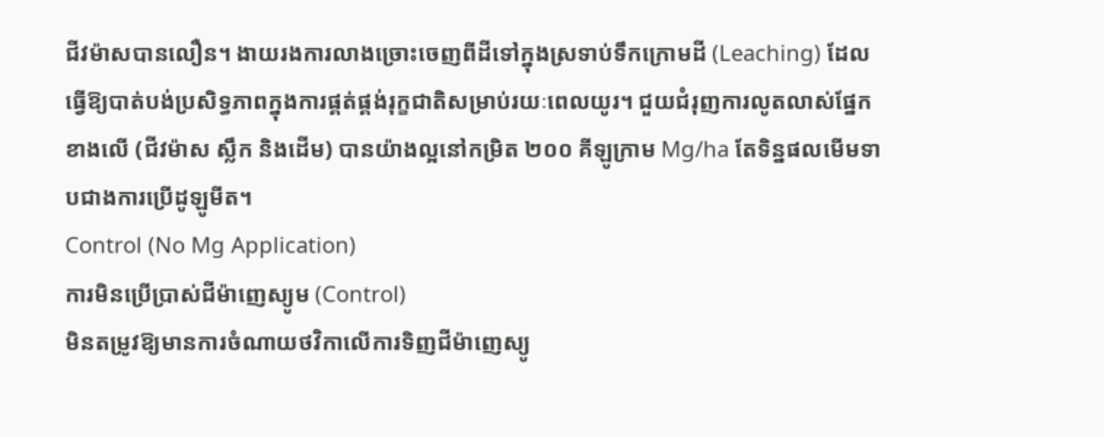ជីវម៉ាសបានលឿន។ ងាយរងការលាងច្រោះចេញពីដីទៅក្នុងស្រទាប់ទឹកក្រោមដី (Leaching) ដែលធ្វើឱ្យបាត់បង់ប្រសិទ្ធភាពក្នុងការផ្គត់ផ្គង់រុក្ខជាតិសម្រាប់រយៈពេលយូរ។ ជួយជំរុញការលូតលាស់ផ្នែកខាងលើ (ជីវម៉ាស ស្លឹក និងដើម) បានយ៉ាងល្អនៅកម្រិត ២០០ គីឡូក្រាម Mg/ha តែទិន្នផលមើមទាបជាងការប្រើដូឡូមីត។
Control (No Mg Application)
ការមិនប្រើប្រាស់ជីម៉ាញេស្យូម (Control)
មិនតម្រូវឱ្យមានការចំណាយថវិកាលើការទិញជីម៉ាញេស្យូ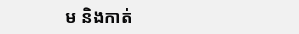ម និងកាត់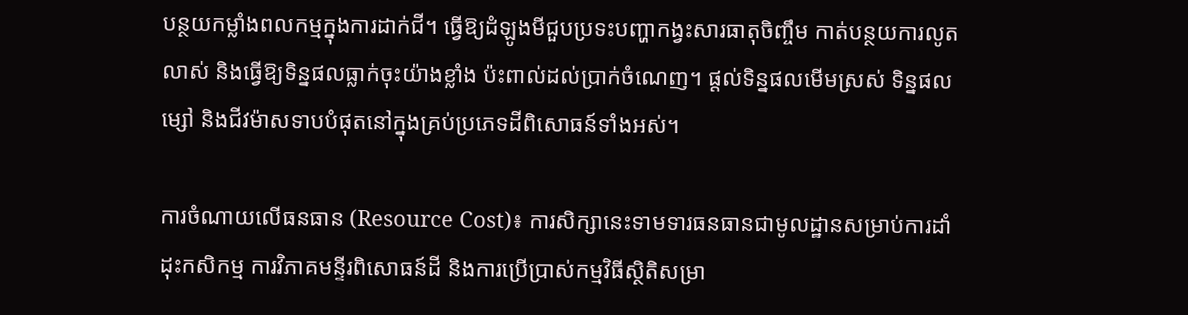បន្ថយកម្លាំងពលកម្មក្នុងការដាក់ជី។ ធ្វើឱ្យដំឡូងមីជួបប្រទះបញ្ហាកង្វះសារធាតុចិញ្ចឹម កាត់បន្ថយការលូតលាស់ និងធ្វើឱ្យទិន្នផលធ្លាក់ចុះយ៉ាងខ្លាំង ប៉ះពាល់ដល់ប្រាក់ចំណេញ។ ផ្តល់ទិន្នផលមើមស្រស់ ទិន្នផលម្សៅ និងជីវម៉ាសទាបបំផុតនៅក្នុងគ្រប់ប្រភេទដីពិសោធន៍ទាំងអស់។

ការចំណាយលើធនធាន (Resource Cost)៖ ការសិក្សានេះទាមទារធនធានជាមូលដ្ឋានសម្រាប់ការដាំដុះកសិកម្ម ការវិភាគមន្ទីរពិសោធន៍ដី និងការប្រើប្រាស់កម្មវិធីស្ថិតិសម្រា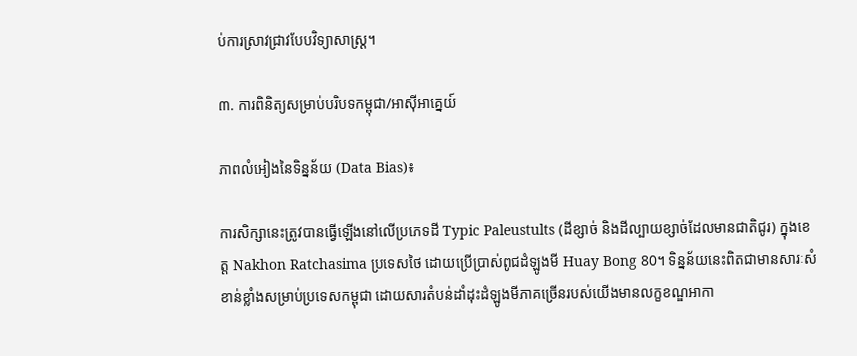ប់ការស្រាវជ្រាវបែបវិទ្យាសាស្ត្រ។

៣. ការពិនិត្យសម្រាប់បរិបទកម្ពុជា/អាស៊ីអាគ្នេយ៍

ភាពលំអៀងនៃទិន្នន័យ (Data Bias)៖

ការសិក្សានេះត្រូវបានធ្វើឡើងនៅលើប្រភេទដី Typic Paleustults (ដីខ្សាច់ និងដីល្បាយខ្សាច់ដែលមានជាតិជូរ) ក្នុងខេត្ត Nakhon Ratchasima ប្រទេសថៃ ដោយប្រើប្រាស់ពូជដំឡូងមី Huay Bong 80។ ទិន្នន័យនេះពិតជាមានសារៈសំខាន់ខ្លាំងសម្រាប់ប្រទេសកម្ពុជា ដោយសារតំបន់ដាំដុះដំឡូងមីភាគច្រើនរបស់យើងមានលក្ខខណ្ឌអាកា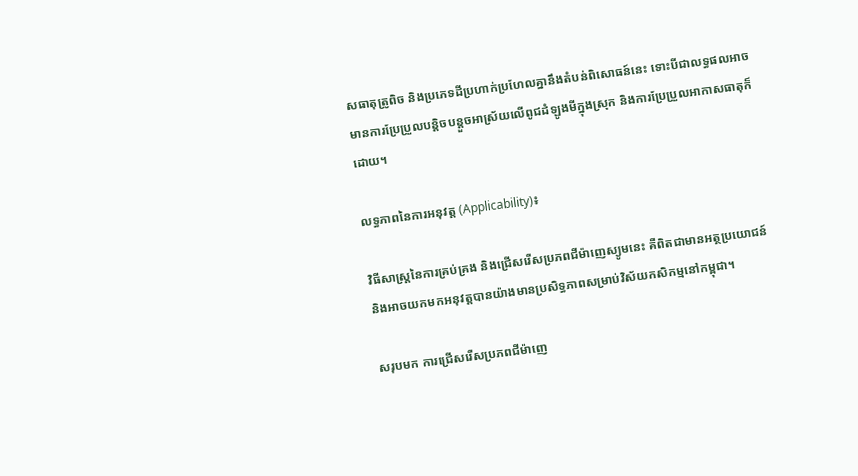សធាតុត្រូពិច និងប្រភេទដីប្រហាក់ប្រហែលគ្នានឹងតំបន់ពិសោធន៍នេះ ទោះបីជាលទ្ធផលអាចមានការប្រែប្រួលបន្តិចបន្តួចអាស្រ័យលើពូជដំឡូងមីក្នុងស្រុក និងការប្រែប្រួលអាកាសធាតុក៏ដោយ។

លទ្ធភាពនៃការអនុវត្ត (Applicability)៖

វិធីសាស្ត្រនៃការគ្រប់គ្រង និងជ្រើសរើសប្រភពជីម៉ាញេស្យូមនេះ គឺពិតជាមានអត្ថប្រយោជន៍ និងអាចយកមកអនុវត្តបានយ៉ាងមានប្រសិទ្ធភាពសម្រាប់វិស័យកសិកម្មនៅកម្ពុជា។

សរុបមក ការជ្រើសរើសប្រភពជីម៉ាញេ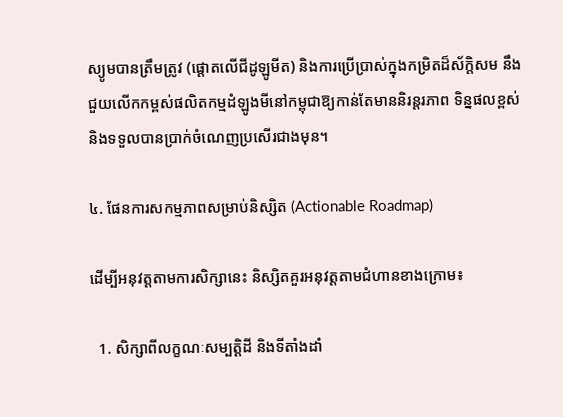ស្យូមបានត្រឹមត្រូវ (ផ្តោតលើជីដូឡូមីត) និងការប្រើប្រាស់ក្នុងកម្រិតដ៏ស័ក្តិសម នឹងជួយលើកកម្ពស់ផលិតកម្មដំឡូងមីនៅកម្ពុជាឱ្យកាន់តែមាននិរន្តរភាព ទិន្នផលខ្ពស់ និងទទួលបានប្រាក់ចំណេញប្រសើរជាងមុន។

៤. ផែនការសកម្មភាពសម្រាប់និស្សិត (Actionable Roadmap)

ដើម្បីអនុវត្តតាមការសិក្សានេះ និស្សិតគួរអនុវត្តតាមជំហានខាងក្រោម៖

  1. សិក្សាពីលក្ខណៈសម្បត្តិដី និងទីតាំងដាំ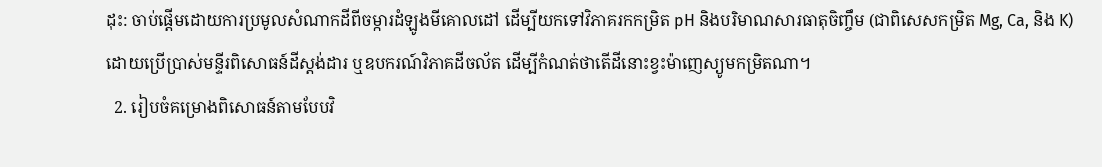ដុះ: ចាប់ផ្តើមដោយការប្រមូលសំណាកដីពីចម្ការដំឡូងមីគោលដៅ ដើម្បីយកទៅវិភាគរកកម្រិត pH និងបរិមាណសារធាតុចិញ្ចឹម (ជាពិសេសកម្រិត Mg, Ca, និង K) ដោយប្រើប្រាស់មន្ទីរពិសោធន៍ដីស្ដង់ដារ ឬឧបករណ៍វិភាគដីចល័ត ដើម្បីកំណត់ថាតើដីនោះខ្វះម៉ាញេស្យូមកម្រិតណា។
  2. រៀបចំគម្រោងពិសោធន៍តាមបែបវិ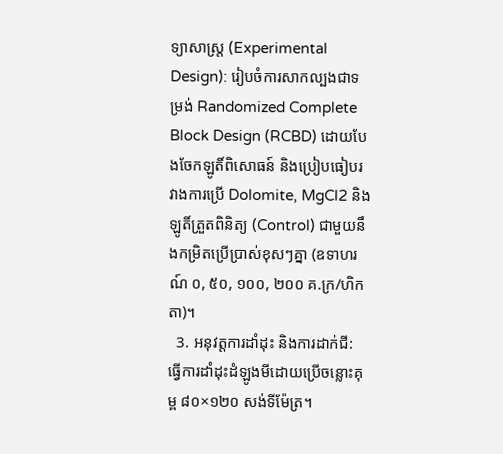ទ្យាសាស្ត្រ (Experimental Design): រៀបចំការសាកល្បងជាទម្រង់ Randomized Complete Block Design (RCBD) ដោយបែងចែកឡូតិ៍ពិសោធន៍ និងប្រៀបធៀបរវាងការប្រើ Dolomite, MgCl2 និងឡូតិ៍ត្រួតពិនិត្យ (Control) ជាមួយនឹងកម្រិតប្រើប្រាស់ខុសៗគ្នា (ឧទាហរណ៍ ០, ៥០, ១០០, ២០០ គ.ក្រ/ហិកតា)។
  3. អនុវត្តការដាំដុះ និងការដាក់ជី: ធ្វើការដាំដុះដំឡូងមីដោយប្រើចន្លោះគុម្ព ៨០×១២០ សង់ទីម៉ែត្រ។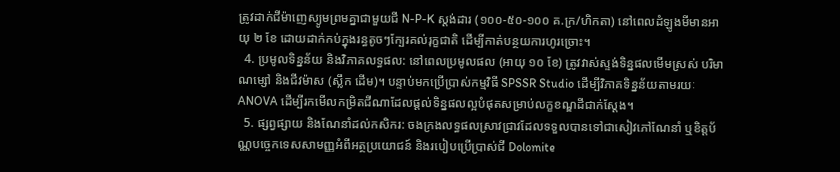ត្រូវដាក់ជីម៉ាញេស្យូមព្រមគ្នាជាមួយជី N-P-K ស្តង់ដារ (១០០-៥០-១០០ គ.ក្រ/ហិកតា) នៅពេលដំឡូងមីមានអាយុ ២ ខែ ដោយដាក់កប់ក្នុងរន្ធតូចៗក្បែរគល់រុក្ខជាតិ ដើម្បីកាត់បន្ថយការហូរច្រោះ។
  4. ប្រមូលទិន្នន័យ និងវិភាគលទ្ធផល: នៅពេលប្រមូលផល (អាយុ ១០ ខែ) ត្រូវវាស់ស្ទង់ទិន្នផលមើមស្រស់ បរិមាណម្សៅ និងជីវម៉ាស (ស្លឹក ដើម)។ បន្ទាប់មកប្រើប្រាស់កម្មវិធី SPSSR Studio ដើម្បីវិភាគទិន្នន័យតាមរយៈ ANOVA ដើម្បីរកមើលកម្រិតជីណាដែលផ្តល់ទិន្នផលល្អបំផុតសម្រាប់លក្ខខណ្ឌដីជាក់ស្តែង។
  5. ផ្សព្វផ្សាយ និងណែនាំដល់កសិករ: ចងក្រងលទ្ធផលស្រាវជ្រាវដែលទទួលបានទៅជាសៀវភៅណែនាំ ឬខិត្តប័ណ្ណបច្ចេកទេសសាមញ្ញអំពីអត្ថប្រយោជន៍ និងរបៀបប្រើប្រាស់ជី Dolomite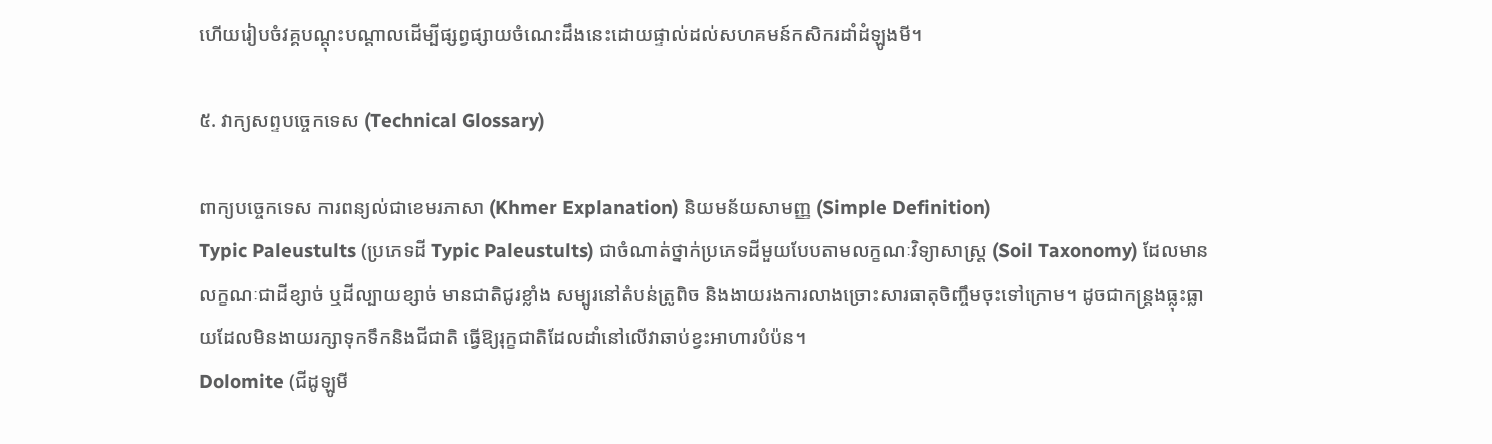ហើយរៀបចំវគ្គបណ្តុះបណ្តាលដើម្បីផ្សព្វផ្សាយចំណេះដឹងនេះដោយផ្ទាល់ដល់សហគមន៍កសិករដាំដំឡូងមី។

៥. វាក្យសព្ទបច្ចេកទេស (Technical Glossary)

ពាក្យបច្ចេកទេស ការពន្យល់ជាខេមរភាសា (Khmer Explanation) និយមន័យសាមញ្ញ (Simple Definition)
Typic Paleustults (ប្រភេទដី Typic Paleustults) ជាចំណាត់ថ្នាក់ប្រភេទដីមួយបែបតាមលក្ខណៈវិទ្យាសាស្ត្រ (Soil Taxonomy) ដែលមានលក្ខណៈជាដីខ្សាច់ ឬដីល្បាយខ្សាច់ មានជាតិជូរខ្លាំង សម្បូរនៅតំបន់ត្រូពិច និងងាយរងការលាងច្រោះសារធាតុចិញ្ចឹមចុះទៅក្រោម។ ដូចជាកន្ត្រងធ្លុះធ្លាយដែលមិនងាយរក្សាទុកទឹកនិងជីជាតិ ធ្វើឱ្យរុក្ខជាតិដែលដាំនៅលើវាឆាប់ខ្វះអាហារបំប៉ន។
Dolomite (ជីដូឡូមី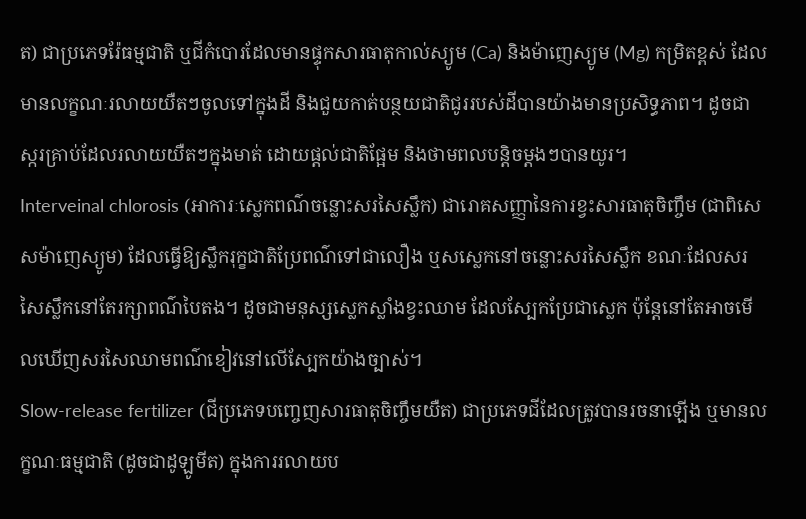ត) ជាប្រភេទរ៉ែធម្មជាតិ ឬជីកំបោរដែលមានផ្ទុកសារធាតុកាល់ស្យូម (Ca) និងម៉ាញេស្យូម (Mg) កម្រិតខ្ពស់ ដែលមានលក្ខណៈរលាយយឺតៗចូលទៅក្នុងដី និងជួយកាត់បន្ថយជាតិជូររបស់ដីបានយ៉ាងមានប្រសិទ្ធភាព។ ដូចជាស្ករគ្រាប់ដែលរលាយយឺតៗក្នុងមាត់ ដោយផ្តល់ជាតិផ្អែម និងថាមពលបន្តិចម្តងៗបានយូរ។
Interveinal chlorosis (អាការៈស្លេកពណ៌ចន្លោះសរសៃស្លឹក) ជារោគសញ្ញានៃការខ្វះសារធាតុចិញ្ចឹម (ជាពិសេសម៉ាញេស្យូម) ដែលធ្វើឱ្យស្លឹករុក្ខជាតិប្រែពណ៌ទៅជាលឿង ឬសស្លេកនៅចន្លោះសរសៃស្លឹក ខណៈដែលសរសៃស្លឹកនៅតែរក្សាពណ៌បៃតង។ ដូចជាមនុស្សស្លេកស្លាំងខ្វះឈាម ដែលស្បែកប្រែជាស្លេក ប៉ុន្តែនៅតែអាចមើលឃើញសរសៃឈាមពណ៌ខៀវនៅលើស្បែកយ៉ាងច្បាស់។
Slow-release fertilizer (ជីប្រភេទបញ្ចេញសារធាតុចិញ្ចឹមយឺត) ជាប្រភេទជីដែលត្រូវបានរចនាឡើង ឬមានលក្ខណៈធម្មជាតិ (ដូចជាដូឡូមីត) ក្នុងការរលាយប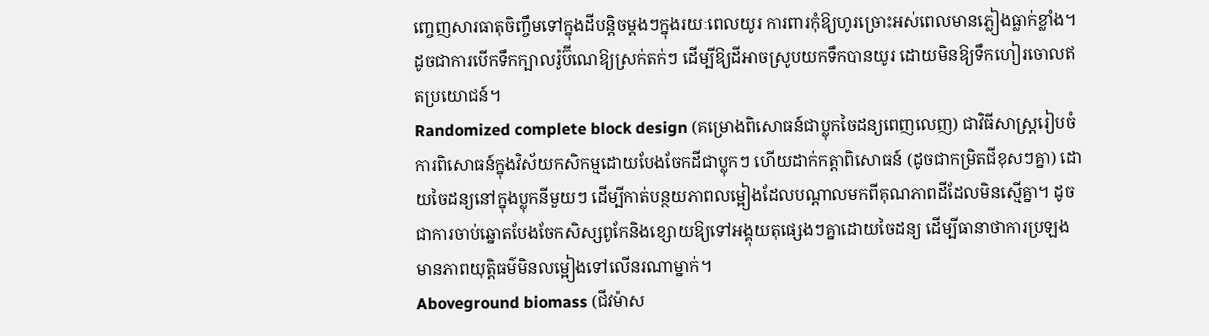ញ្ចេញសារធាតុចិញ្ចឹមទៅក្នុងដីបន្តិចម្តងៗក្នុងរយៈពេលយូរ ការពារកុំឱ្យហូរច្រោះអស់ពេលមានភ្លៀងធ្លាក់ខ្លាំង។ ដូចជាការបើកទឹកក្បាលរ៉ូប៊ីណេឱ្យស្រក់តក់ៗ ដើម្បីឱ្យដីអាចស្រូបយកទឹកបានយូរ ដោយមិនឱ្យទឹកហៀរចោលឥតប្រយោជន៍។
Randomized complete block design (គម្រោងពិសោធន៍ជាប្លុកចៃដន្យពេញលេញ) ជាវិធីសាស្ត្ររៀបចំការពិសោធន៍ក្នុងវិស័យកសិកម្មដោយបែងចែកដីជាប្លុកៗ ហើយដាក់កត្តាពិសោធន៍ (ដូចជាកម្រិតជីខុសៗគ្នា) ដោយចៃដន្យនៅក្នុងប្លុកនីមួយៗ ដើម្បីកាត់បន្ថយភាពលម្អៀងដែលបណ្តាលមកពីគុណភាពដីដែលមិនស្មើគ្នា។ ដូចជាការចាប់ឆ្នោតបែងចែកសិស្សពូកែនិងខ្សោយឱ្យទៅអង្គុយតុផ្សេងៗគ្នាដោយចៃដន្យ ដើម្បីធានាថាការប្រឡងមានភាពយុត្តិធម៌មិនលម្អៀងទៅលើនរណាម្នាក់។
Aboveground biomass (ជីវម៉ាស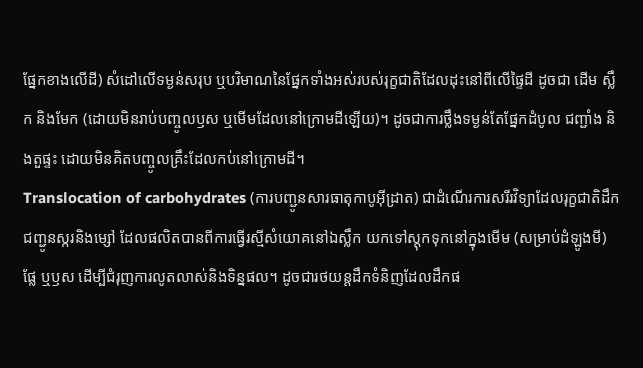ផ្នែកខាងលើដី) សំដៅលើទម្ងន់សរុប ឬបរិមាណនៃផ្នែកទាំងអស់របស់រុក្ខជាតិដែលដុះនៅពីលើផ្ទៃដី ដូចជា ដើម ស្លឹក និងមែក (ដោយមិនរាប់បញ្ចូលឫស ឬមើមដែលនៅក្រោមដីឡើយ)។ ដូចជាការថ្លឹងទម្ងន់តែផ្នែកដំបូល ជញ្ជាំង និងតួផ្ទះ ដោយមិនគិតបញ្ចូលគ្រឹះដែលកប់នៅក្រោមដី។
Translocation of carbohydrates (ការបញ្ជូនសារធាតុកាបូអ៊ីដ្រាត) ជាដំណើរការសរីរវិទ្យាដែលរុក្ខជាតិដឹកជញ្ជូនស្ករនិងម្សៅ ដែលផលិតបានពីការធ្វើរស្មីសំយោគនៅឯស្លឹក យកទៅស្តុកទុកនៅក្នុងមើម (សម្រាប់ដំឡូងមី) ផ្លែ ឬឫស ដើម្បីជំរុញការលូតលាស់និងទិន្នផល។ ដូចជារថយន្តដឹកទំនិញដែលដឹកផ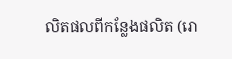លិតផលពីកន្លែងផលិត (រោ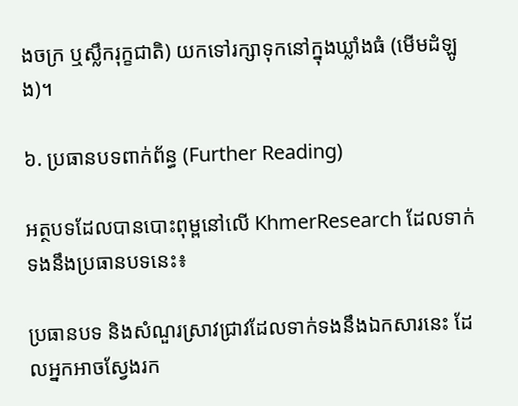ងចក្រ ឬស្លឹករុក្ខជាតិ) យកទៅរក្សាទុកនៅក្នុងឃ្លាំងធំ (មើមដំឡូង)។

៦. ប្រធានបទពាក់ព័ន្ធ (Further Reading)

អត្ថបទដែលបានបោះពុម្ពនៅលើ KhmerResearch ដែលទាក់ទងនឹងប្រធានបទនេះ៖

ប្រធានបទ និងសំណួរស្រាវជ្រាវដែលទាក់ទងនឹងឯកសារនេះ ដែលអ្នកអាចស្វែងរក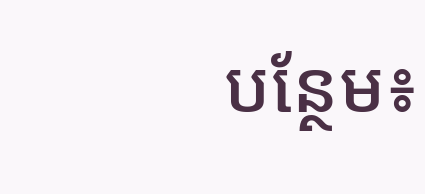បន្ថែម៖